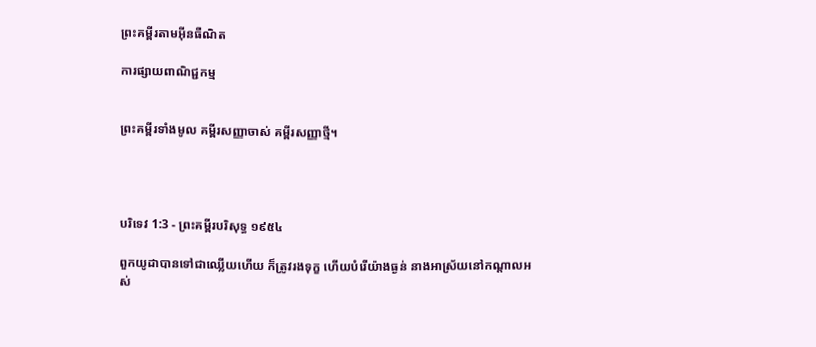ព្រះគម្ពីរតាមអ៊ីនធឺណិត

ការផ្សាយពាណិជ្ជកម្ម


ព្រះគម្ពីរទាំងមូល គម្ពីរសញ្ញាចាស់ គម្ពីរសញ្ញាថ្មី។




បរិទេវ 1:3 - ព្រះគម្ពីរបរិសុទ្ធ ១៩៥៤

ពួកយូដាបានទៅជាឈ្លើយហើយ ក៏ត្រូវរងទុក្ខ ហើយបំរើយ៉ាងធ្ងន់ នាងអាស្រ័យនៅកណ្តាលអស់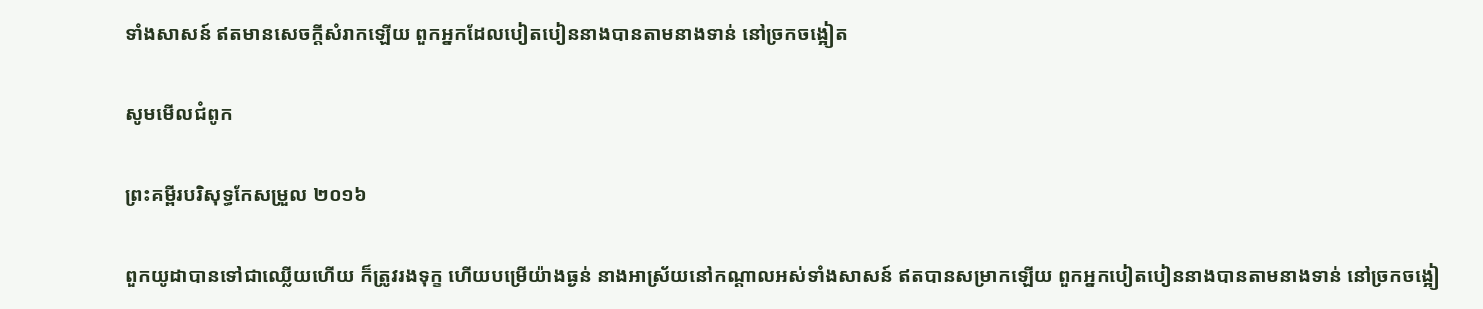ទាំងសាសន៍ ឥតមានសេចក្ដីសំរាកឡើយ ពួកអ្នកដែលបៀត‌បៀននាងបានតាមនាងទាន់ នៅច្រកចង្អៀត

សូមមើលជំពូក

ព្រះគម្ពីរបរិសុទ្ធកែសម្រួល ២០១៦

ពួកយូដាបានទៅជាឈ្លើយហើយ ក៏ត្រូវរងទុក្ខ ហើយបម្រើយ៉ាងធ្ងន់ នាងអា‌ស្រ័យនៅកណ្ដាលអស់ទាំងសាសន៍ ឥតបានសម្រាកឡើយ ពួកអ្នកបៀត‌បៀននាងបានតាមនាងទាន់ នៅច្រកចង្អៀ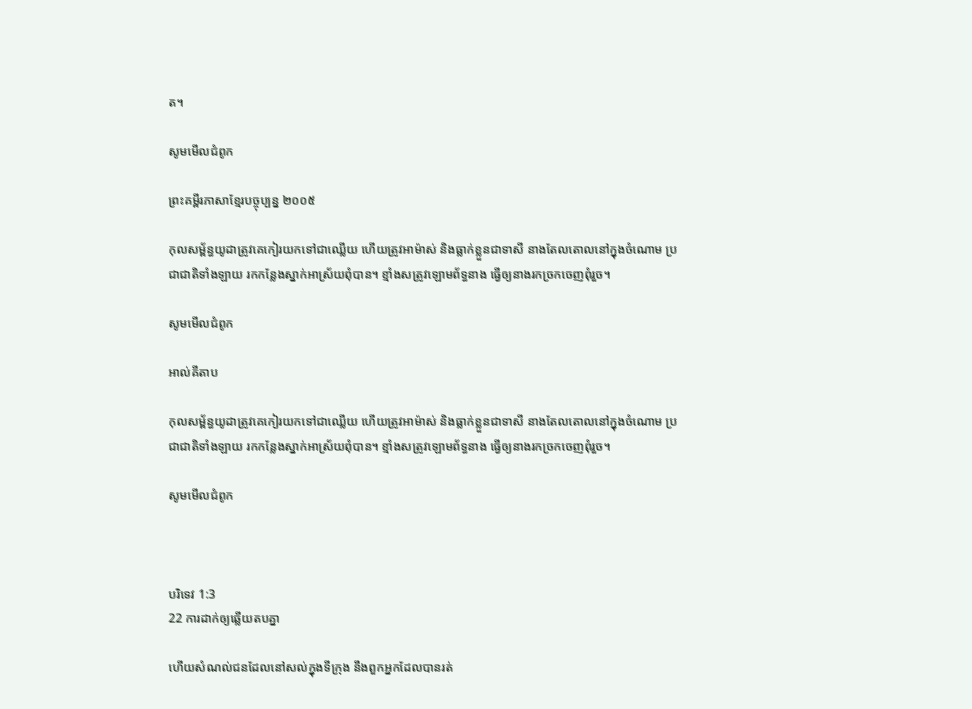ត។

សូមមើលជំពូក

ព្រះគម្ពីរភាសាខ្មែរបច្ចុប្បន្ន ២០០៥

កុល‌សម្ព័ន្ធយូដាត្រូវគេកៀរយកទៅជាឈ្លើយ ហើយត្រូវអាម៉ាស់ និងធ្លាក់ខ្លួនជាទាសី នាងតែល‌តោលនៅក្នុងចំណោម ប្រជា‌ជាតិទាំង‌ឡាយ រកកន្លែងស្នាក់អាស្រ័យពុំបាន។ ខ្មាំងសត្រូវឡោម‌ព័ទ្ធនាង ធ្វើឲ្យនាងរកច្រកចេញពុំរួច។

សូមមើលជំពូក

អាល់គីតាប

កុល‌សម្ព័ន្ធយូដាត្រូវគេកៀរយកទៅជាឈ្លើយ ហើយត្រូវអាម៉ាស់ និងធ្លាក់ខ្លួនជាទាសី នាងតែល‌តោលនៅក្នុងចំណោម ប្រជា‌ជាតិទាំង‌ឡាយ រកកន្លែងស្នាក់អាស្រ័យពុំបាន។ ខ្មាំងសត្រូវឡោម‌ព័ទ្ធនាង ធ្វើឲ្យនាងរកច្រកចេញពុំរួច។

សូមមើលជំពូក



បរិទេវ 1:3
22 ការដាក់ឲ្យឆ្លើយតបគ្នា

ហើយសំណល់ជនដែលនៅសល់ក្នុងទីក្រុង នឹងពួកអ្នកដែលបានរត់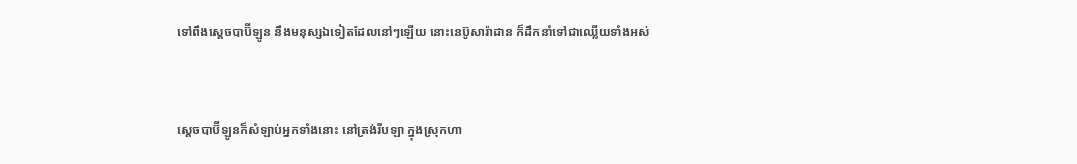ទៅពឹងស្តេចបាប៊ីឡូន នឹងមនុស្សឯទៀតដែលនៅៗឡើយ នោះនេប៊ូ‌សា‌រ៉ា‌ដាន ក៏ដឹក‌នាំទៅជាឈ្លើយទាំងអស់


ស្តេចបាប៊ីឡូនក៏សំឡាប់អ្នកទាំងនោះ នៅត្រង់រីបឡា ក្នុងស្រុកហា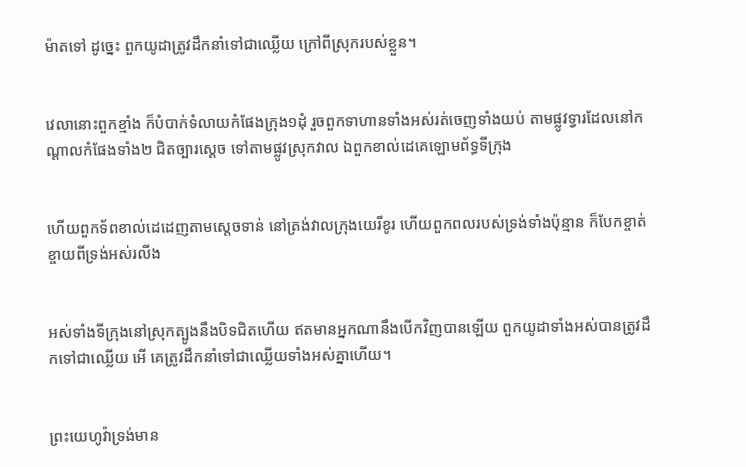ម៉ាតទៅ ដូច្នេះ ពួកយូដាត្រូវដឹក‌នាំទៅជាឈ្លើយ ក្រៅពីស្រុករបស់ខ្លួន។


វេលានោះពួកខ្មាំង ក៏បំបាក់ទំលាយកំផែងក្រុង១ដុំ រួចពួកទាហានទាំងអស់រត់ចេញទាំងយប់ តាមផ្លូវទ្វារដែលនៅកណ្តាលកំផែងទាំង២ ជិតច្បារស្តេច ទៅតាមផ្លូវស្រុកវាល ឯពួកខាល់ដេគេឡោម‌ព័ទ្ធទីក្រុង


ហើយពួកទ័ពខាល់ដេដេញតាមស្តេចទាន់ នៅត្រង់វាលក្រុងយេរីខូរ ហើយពួកពលរបស់ទ្រង់ទាំងប៉ុន្មាន ក៏បែកខ្ចាត់ខ្ចាយពីទ្រង់អស់រលីង


អស់ទាំងទីក្រុងនៅស្រុកត្បូងនឹងបិទជិតហើយ ឥតមានអ្នកណានឹងបើកវិញបានឡើយ ពួកយូដាទាំងអស់បានត្រូវដឹកទៅជាឈ្លើយ អើ គេត្រូវដឹក‌នាំទៅជាឈ្លើយទាំងអស់គ្នាហើយ។


ព្រះ‌យេហូវ៉ាទ្រង់មាន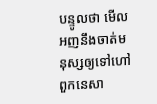បន្ទូលថា មើល អញនឹងចាត់មនុស្សឲ្យទៅហៅពួកនេសា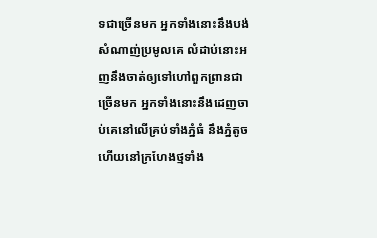ទជាច្រើនមក អ្នកទាំងនោះនឹងបង់សំណាញ់ប្រមូលគេ លំដាប់នោះអញនឹងចាត់ឲ្យទៅហៅពួកព្រានជាច្រើនមក អ្នកទាំងនោះនឹងដេញចាប់គេនៅលើគ្រប់ទាំងភ្នំធំ នឹងភ្នំតូច ហើយនៅក្រហែងថ្មទាំង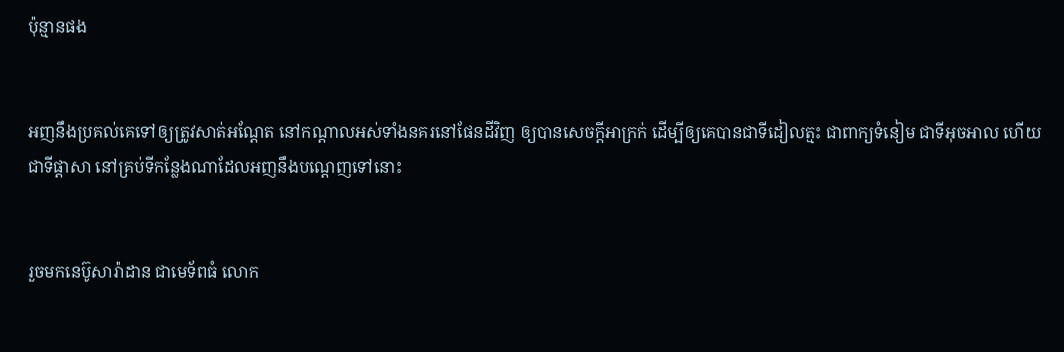ប៉ុន្មានផង


អញនឹងប្រគល់គេទៅឲ្យត្រូវសាត់អណ្តែត នៅកណ្តាលអស់ទាំងនគរនៅផែនដីវិញ ឲ្យបានសេចក្ដីអាក្រក់ ដើម្បីឲ្យគេបានជាទីដៀល‌ត្មះ ជាពាក្យទំនៀម ជាទីអុច‌អាល ហើយជាទីផ្តាសា នៅគ្រប់ទីកន្លែងណាដែលអញនឹងបណ្តេញទៅនោះ


រួចមកនេប៊ូសា‌រ៉ាដាន ជាមេ‌ទ័ពធំ លោក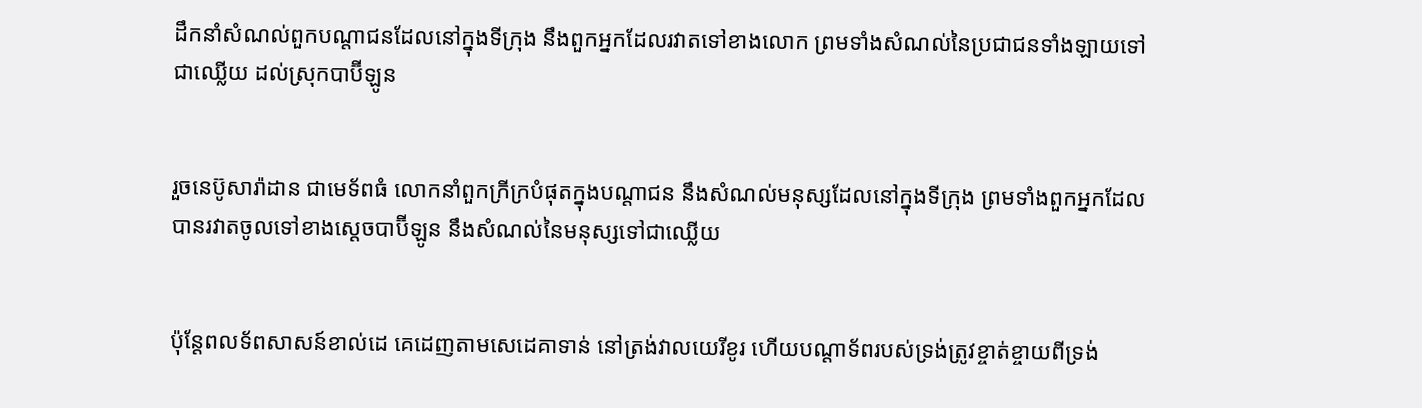ដឹក‌នាំសំណល់ពួកបណ្តាជនដែលនៅក្នុងទីក្រុង នឹងពួកអ្នកដែលរវាតទៅខាងលោក ព្រមទាំងសំណល់នៃប្រជា‌ជនទាំង‌ឡាយទៅជាឈ្លើយ ដល់ស្រុកបាប៊ីឡូន


រួចនេប៊ូសា‌រ៉ាដាន ជាមេ‌ទ័ពធំ លោកនាំពួកក្រីក្របំផុតក្នុងបណ្តាជន នឹងសំណល់មនុស្សដែលនៅក្នុងទីក្រុង ព្រមទាំងពួកអ្នកដែលបានរវាតចូលទៅខាងស្តេចបាប៊ីឡូន នឹងសំណល់នៃមនុស្សទៅជាឈ្លើយ


ប៉ុន្តែពល‌ទ័ពសាសន៍ខាល់ដេ គេដេញតាមសេដេគាទាន់ នៅត្រង់វាលយេរីខូរ ហើយបណ្តា‌ទ័ពរបស់ទ្រង់ត្រូវខ្ចាត់ខ្ចាយពីទ្រង់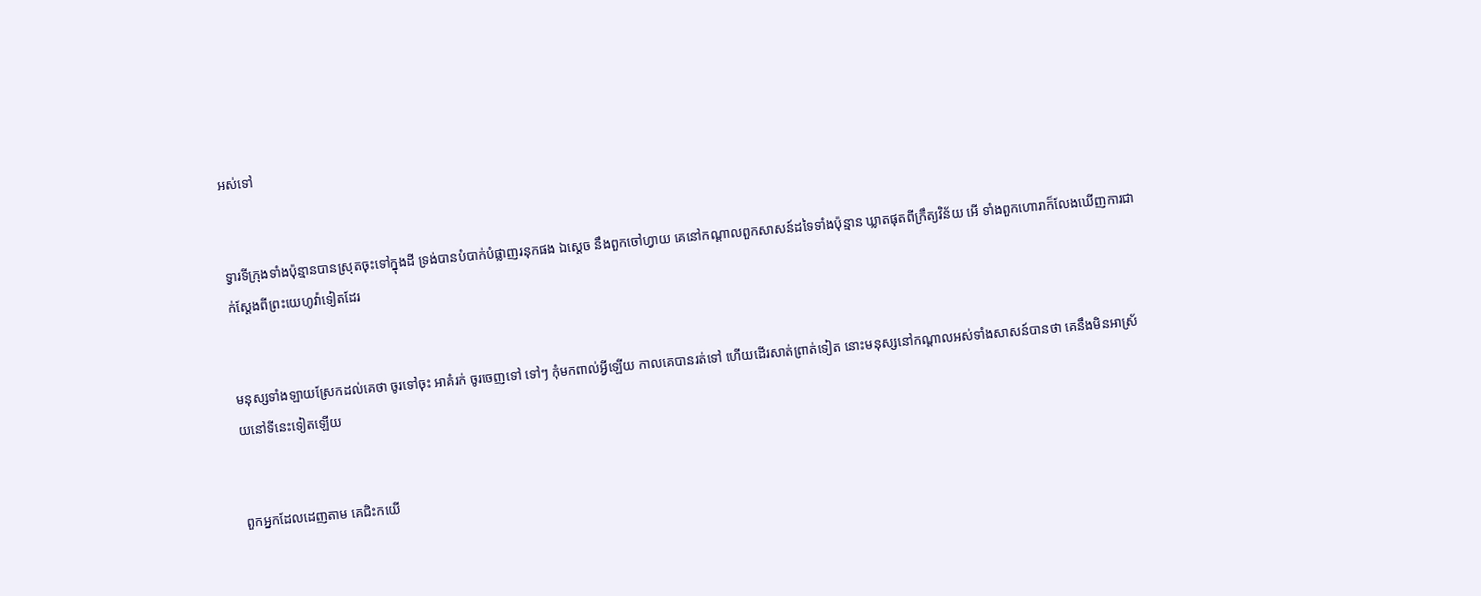អស់ទៅ


ទ្វារទីក្រុងទាំងប៉ុន្មានបានស្រុតចុះទៅក្នុងដី ទ្រង់បានបំបាក់បំផ្លាញរនុកផង ឯស្តេច នឹងពួកចៅហ្វាយ គេនៅកណ្តាលពួកសាសន៍ដទៃទាំងប៉ុន្មាន ឃ្លាតផុតពីក្រឹត្យ‌វិន័យ អើ ទាំងពួកហោរាក៏លែងឃើញការជាក់ស្តែងពីព្រះ‌យេហូវ៉ាទៀតដែរ


មនុស្សទាំង‌ឡាយស្រែកដល់គេថា ចូរទៅចុះ អាគំរក់ ចូរចេញទៅ ទៅៗ កុំមកពាល់អ្វីឡើយ កាលគេបានរត់ទៅ ហើយដើរសាត់ព្រាត់ទៀត នោះមនុស្សនៅកណ្តាលអស់ទាំងសាសន៍បានថា គេនឹងមិនអាស្រ័យនៅទីនេះទៀតឡើយ


ពួកអ្នកដែលដេញតាម គេជិះកយើ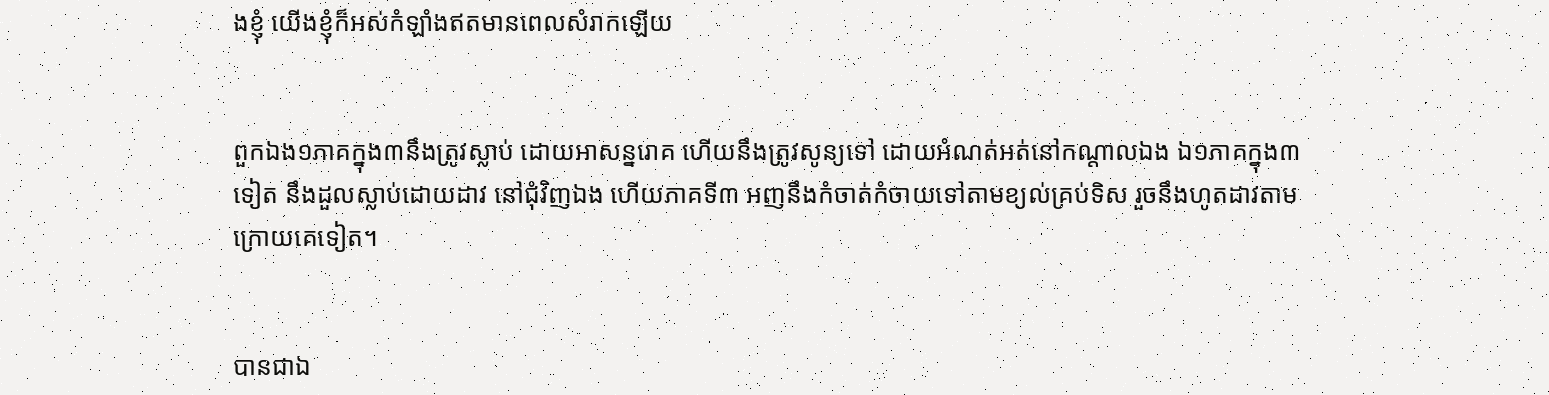ងខ្ញុំ យើងខ្ញុំក៏អស់កំឡាំងឥតមានពេលសំរាកឡើយ


ពួកឯង១ភាគក្នុង៣នឹងត្រូវស្លាប់ ដោយអាសន្ន‌រោគ ហើយនឹងត្រូវសូន្យទៅ ដោយអំណត់អត់នៅកណ្តាលឯង ឯ១ភាគក្នុង៣ទៀត នឹងដួលស្លាប់ដោយដាវ នៅជុំវិញឯង ហើយភាគទី៣ អញនឹងកំចាត់‌កំចាយទៅតាមខ្យល់គ្រប់ទិស រួចនឹងហូតដាវតាមក្រោយគេទៀត។


បានជាឯ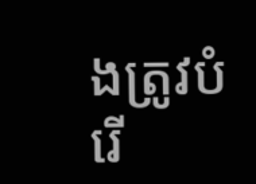ងត្រូវបំរើ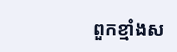ពួកខ្មាំងស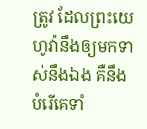ត្រូវ ដែលព្រះ‌យេហូវ៉ានឹងឲ្យមកទាស់នឹងឯង គឺនឹងបំរើគេទាំ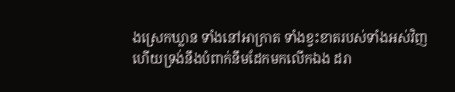ងស្រេកឃ្លាន ទាំងនៅអាក្រាត ទាំងខ្វះ‌ខាតរបស់ទាំងអស់វិញ ហើយទ្រង់នឹងបំពាក់នឹមដែកមកលើកឯង ដរា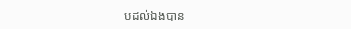បដល់ឯងបាន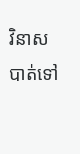វិនាសបាត់ទៅ